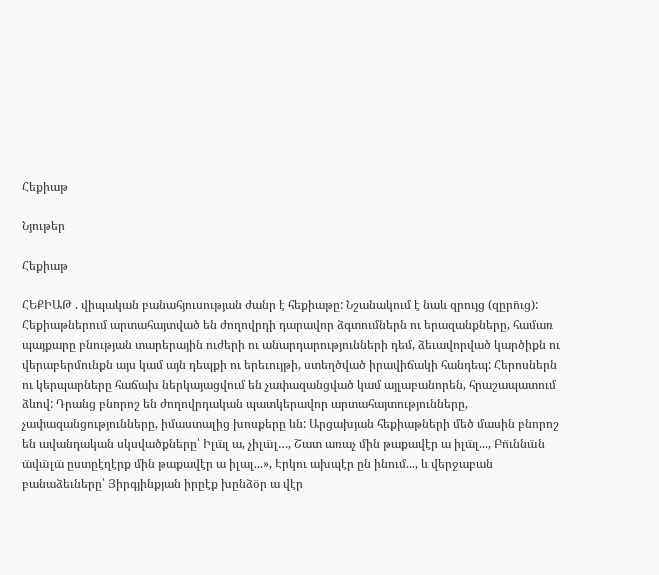Հեքիաթ

Նյութեր

Հեքիաթ

ՀԵՔԻԱԹ . վիպական բանահյուսության ժանր է հեքիաթը: Նշանակում է նաև զրույց (զըրո̈ւց): Հեքիաթներում արտահայտված են ժողովրդի դարավոր ձգտումներն ու երազանքները, համառ պայքարը բնության տարերային ուժերի ու անարդարությունների դեմ, ձեւավորված կարծիքն ու վերաբերմունքն այս կամ այն դեպքի ու երեւույթի, ստեղծված իրավիճակի հանդեպ: Հերոսներն ու կերպարները հաճախ ներկայացվում են չափազանցված կամ այլաբանորեն, հրաշապատում ձևով: Դրանց բնորոշ են ժողովրդական պատկերավոր արտահայտությունները, չափազանցությունները, իմաստալից խոսքերը ևն: Արցախյան հեքիաթների մեծ մասին բնորոշ են ավանդական սկսվածքները՝ Իլա̈լ ա, չիլա̈լ…, Շատ առաչ մին թաքավէր ա իլա̈լ..., Բո̈ւննա̈ն ա̈վա̈լա̈ ըստըէղէրք մին թաքավէր ա իլալ...», Էրկու ախպէր ըն ինում..., և վերջաբան բանաձեւները՝ Յիրգյինքյան իրըէք խընձօ̈ր ա վէր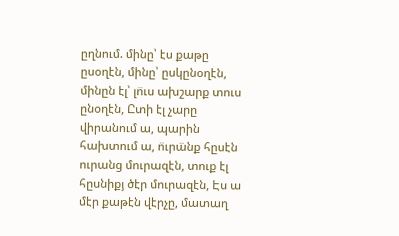ըղնում. մինը՝ էս քաթը ըսօղէն, մինը՝ ըսկընօղէն, մինըն էլ՝ լո̈ւս ախշարք տուս ընօղէն, Ըտի էլ չարը վիրանում ա, պարին հախտում ա, ո̈ւրա̈նք հըսէն ուրանց մուրազէն, տուք էլ հըսնիքյ ծէր մուրազէն, Էս ա մէր քաթէն վէրչը, մատաղ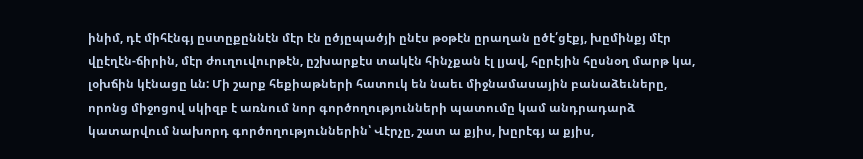ինիմ, դէ միհէնգյ ըստըքըննէն մէր էն ըծյըպածյի ընէս թօթէն ըրաղան ըծէ՛ցէքյ, խըմինքյ մէր վըէղէն-ճիրին, մէր ժուղուվուրթէն, ըշխարքէս տակէն հինչքան էլ լյավ, հըրէյին հըսնօղ մարթ կա, լօխճին կէնացը ևն: Մի շարք հեքիաթների հատուկ են նաեւ միջնամասային բանաձեւները, որոնց միջոցով սկիզբ է առնում նոր գործողությունների պատումը կամ անդրադարձ կատարվում նախորդ գործողություններին՝ Վէրչը, շատ ա քյիս, խըրէգյ ա քյիս,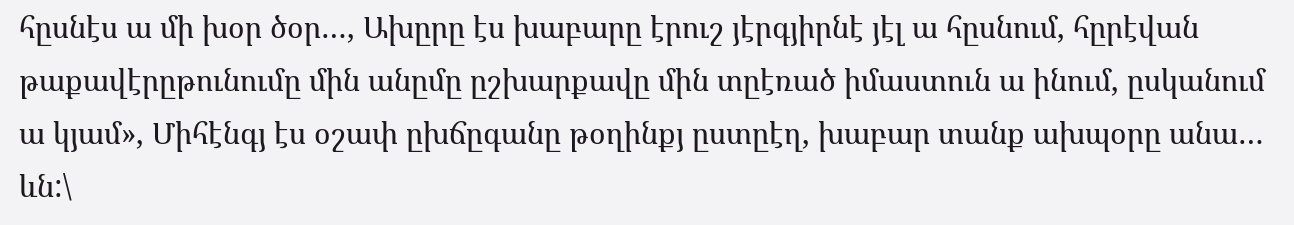հըսնէս ա մի խօր ծօր…, Ախըրը էս խաբարը էրուշ յէրգյիրնէ յէլ ա հըսնում, հըրէվան թաքավէրըթունումը մին անըմը ըշխարքավը մին տըէռած իմաստուն ա ինում, ըսկանում ա կյամ», Միհէնգյ էս օշափ ըխճըգանը թօղինքյ ըստըէղ, խաբար տանք ախպօրը անա… ևն:\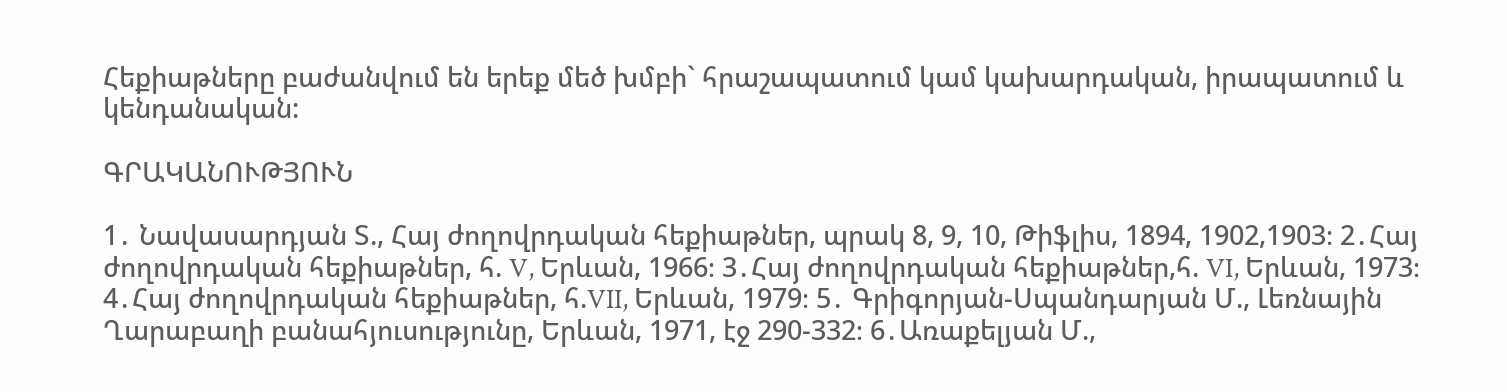Հեքիաթները բաժանվում են երեք մեծ խմբի` հրաշապատում կամ կախարդական, իրապատում և կենդանական:

ԳՐԱԿԱՆՈՒԹՅՈՒՆ

1․ Նավասարդյան Տ., Հայ ժողովրդական հեքիաթներ, պրակ 8, 9, 10, Թիֆլիս, 1894, 1902,1903։ 2․Հայ ժողովրդական հեքիաթներ, հ. V, Երևան, 1966։ 3․Հայ ժողովրդական հեքիաթներ,հ. VI, Երևան, 1973։ 4․Հայ ժողովրդական հեքիաթներ, հ.VII, Երևան, 1979։ 5․ Գրիգորյան-Սպանդարյան Մ., Լեռնային Ղարաբաղի բանահյուսությունը, Երևան, 1971, էջ 290-332։ 6․Առաքելյան Մ.,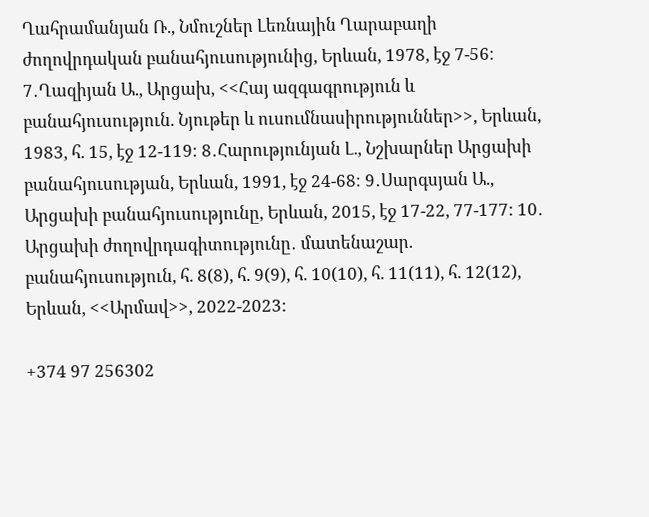Ղահրամանյան Ռ., Նմուշներ Լեռնային Ղարաբաղի ժողովրդական բանահյուսությունից, Երևան, 1978, էջ 7-56։ 7․Ղազիյան Ա., Արցախ, <<Հայ ազգագրություն և բանահյուսություն. Նյութեր և ուսումնասիրություններ>>, Երևան, 1983, հ. 15, էջ 12-119։ 8․Հարությունյան Լ., Նշխարներ Արցախի բանահյուսության, Երևան, 1991, էջ 24-68։ 9․Սարգսյան Ա., Արցախի բանահյուսությունը, Երևան, 2015, էջ 17-22, 77-177: 10․ Արցախի ժողովրդագիտությունը․ մատենաշար. բանահյուսություն, հ. 8(8), հ. 9(9), հ. 10(10), հ. 11(11), հ. 12(12), Երևան, <<Արմավ>>, 2022-2023:

+374 97 256302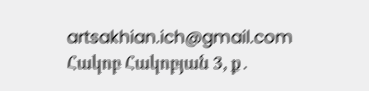artsakhian.ich@gmail.com
Հակոբ Հակոբյան 3, ք․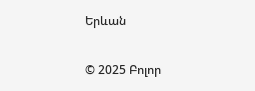Երևան

© 2025 Բոլոր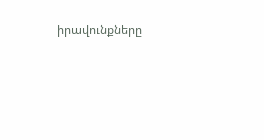իրավունքները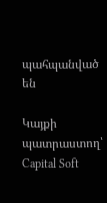պահպանված են

Կայքի պատրաստող՝ Capital Soft